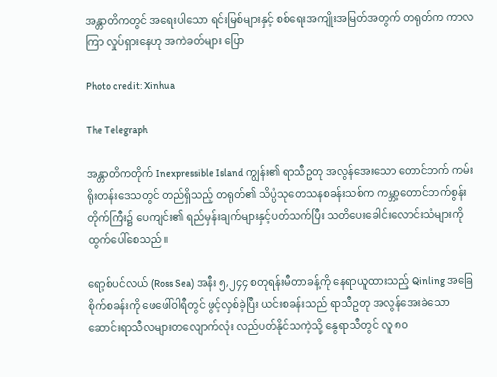အန္တာတိကတွင် အရေးပါသော ရင်းမြစ်များနှင့် စစ်ရေးအကျိုးအမြတ်အတွက် တရုတ်က ကာလကြာ လှုပ်ရှားနေဟု အကဲခတ်များ ပြော

Photo credit: Xinhua

The Telegraph

အန္တာတိကတိုက် Inexpressible Island ကျွန်း၏ ရာသီဥတု အလွန်အေးသော တောင်ဘက် ကမ်းရိုးတန်းဒေသတွင် တည်ရှိသည့် တရုတ်၏ သိပ္ပံသုတေသနစခန်းသစ်က ကမ္ဘာ့တောင်ဘက်စွန်း တိုက်ကြီး၌ ပေကျင်း၏ ရည်မှန်းချက်များနှင့်ပတ်သက်ပြီး သတိပေးခေါင်းလောင်းသံများကို ထွက်ပေါ်စေသည်။

ရော့စ်ပင်လယ် (Ross Sea) အနီး ၅,၂၄၄ စတုရန်းမီတာခန့်ကို နေရာယူထားသည့် Qinling အခြေစိုက်စခန်းကို ဖေဖေါ်ဝါရီတွင် ဖွင့်လှစ်ခဲ့ပြီး ယင်းစခန်းသည် ရာသီဥတု အလွန်အေးခဲသော ဆောင်းရာသီလများတလျောက်လုံး လည်ပတ်နိုင်သကဲ့သို့ နွေရာသီတွင် လူ ၈၀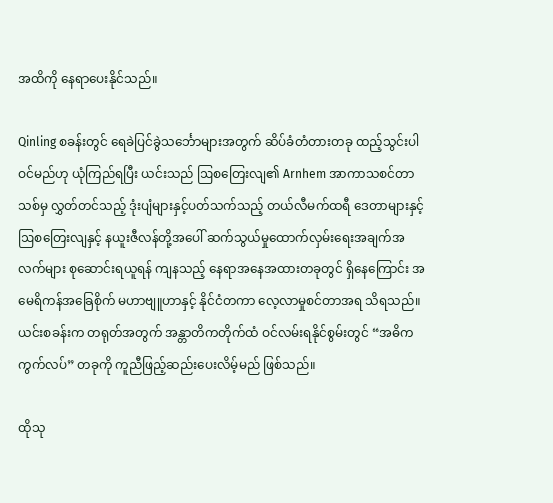အထိကို နေရာပေးနိုင်သည်။

Qinling စခန်းတွင် ရေခဲပြင်ခွဲသင်္ဘောများအတွက် ဆိပ်ခံတံတားတခု ထည့်သွင်းပါဝင်မည်ဟု ယုံကြည်ရပြီး ယင်းသည် ဩစတြေးလျ၏ Arnhem အာကာသစင်တာသစ်မှ လွှတ်တင်သည့် ဒုံးပျံများနှင့်ပတ်သက်သည့် တယ်လီမက်ထရီ ဒေတာများနှင့် ဩစတြေးလျနှင့် နယူးဇီလန်တို့အပေါ် ဆက်သွယ်မှုထောက်လှမ်းရေးအချက်အလက်များ စုဆောင်းရယူရန် ကျနသည့် နေရာအနေအထားတခုတွင် ရှိနေကြောင်း အမေရိကန်အခြေစိုက် မဟာဗျူဟာနှင့် နိုင်ငံတကာ လေ့လာမှုစင်တာအရ သိရသည်။
ယင်းစခန်းက တရုတ်အတွက် အန္တာတိကတိုက်ထံ ဝင်လမ်းရနိုင်စွမ်းတွင် “အဓိက ကွက်လပ်” တခုကို ကူညီဖြည့်ဆည်းပေးလိမ့်မည် ဖြစ်သည်။

ထိုသု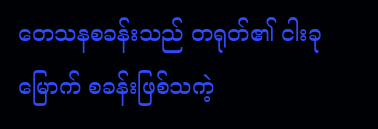တေသနစခန်းသည် တရုတ်၏ ငါးခုမြောက် စခန်းဖြစ်သကဲ့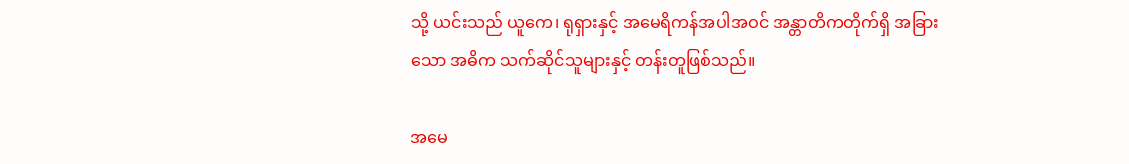သို့ ယင်းသည် ယူကေ၊ ရုရှားနှင့် အမေရိကန်အပါအဝင် အန္တာတိကတိုက်ရှိ အခြားသော အဓိက သက်ဆိုင်သူများနှင့် တန်းတူဖြစ်သည်။

အမေ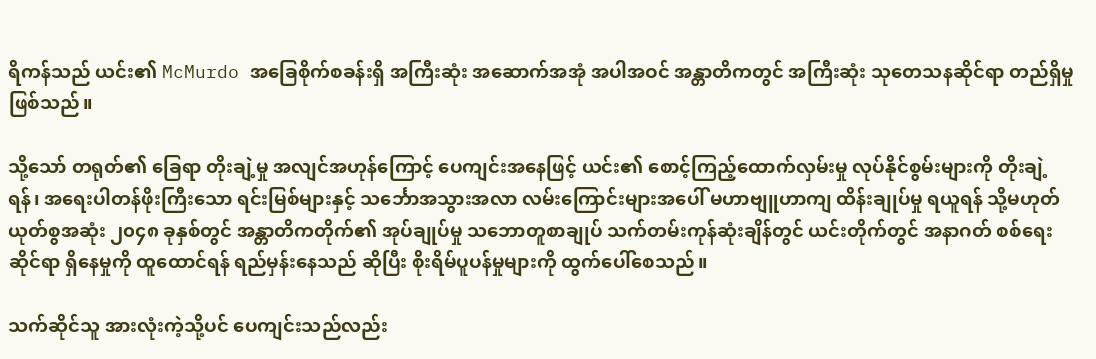ရိကန်သည် ယင်း၏ McMurdo အခြေစိုက်စခန်းရှိ အကြီးဆုံး အဆောက်အအုံ အပါအဝင် အန္တာတိကတွင် အကြီးဆုံး သုတေသနဆိုင်ရာ တည်ရှိမှု ဖြစ်သည်။

သို့သော် တရုတ်၏ ခြေရာ တိုးချဲ့မှု အလျင်အဟုန်ကြောင့် ပေကျင်းအနေဖြင့် ယင်း၏ စောင့်ကြည့်ထောက်လှမ်းမှု လုပ်နိုင်စွမ်းများကို တိုးချဲ့ရန်၊ အရေးပါတန်ဖိုးကြီးသော ရင်းမြစ်များနှင့် သင်္ဘောအသွားအလာ လမ်းကြောင်းများအပေါ် မဟာဗျူဟာကျ ထိန်းချုပ်မှု ရယူရန် သို့မဟုတ် ယုတ်စွအဆုံး ၂၀၄၈ ခုနှစ်တွင် အန္တာတိကတိုက်၏ အုပ်ချုပ်မှု သဘောတူစာချုပ် သက်တမ်းကုန်ဆုံးချိန်တွင် ယင်းတိုက်တွင် အနာဂတ် စစ်ရေးဆိုင်ရာ ရှိနေမှုကို ထူထောင်ရန် ရည်မှန်းနေသည် ဆိုပြီး စိုးရိမ်ပူပန်မှုများကို ထွက်ပေါ်စေသည်။

သက်ဆိုင်သူ အားလုံးကဲ့သို့ပင် ပေကျင်းသည်လည်း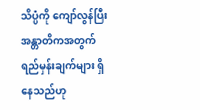သိပ္ပံကို ကျော်လွန်ပြီး အန္တာတိကအတွက် ရည်မှန်းချက်များ ရှိနေသည်ဟု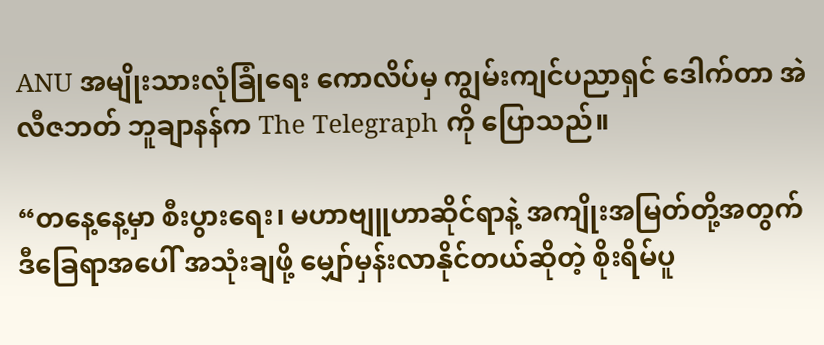ANU အမျိုးသားလုံခြုံရေး ကောလိပ်မှ ကျွမ်းကျင်ပညာရှင် ဒေါက်တာ အဲလီဇဘတ် ဘူချာနန်က The Telegraph ကို ပြောသည်။

“တနေ့နေ့မှာ စီးပွားရေး၊ မဟာဗျူဟာဆိုင်ရာနဲ့ အကျိုးအမြတ်တို့အတွက် ဒီခြေရာအပေါ် အသုံးချဖို့ မျှော်မှန်းလာနိုင်တယ်ဆိုတဲ့ စိုးရိမ်ပူ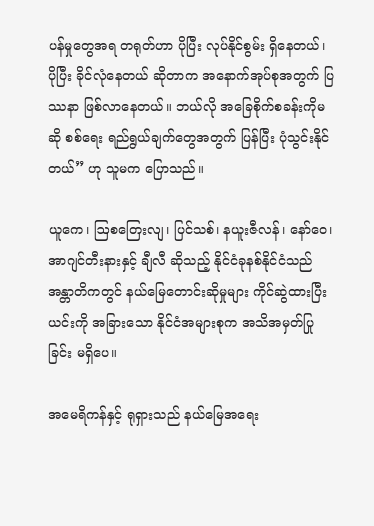ပန်မှုတွေအရ တရုတ်ဟာ ပိုပြီး လုပ်နိုင်စွမ်း ရှိနေတယ်၊ ပိုပြီး ခိုင်လုံနေတယ် ဆိုတာက အနောက်အုပ်စုအတွက် ပြဿနာ ဖြစ်လာနေတယ်။ ဘယ်လို အခြေစိုက်စခန်းကိုမဆို စစ်ရေး ရည်ရွယ်ချက်တွေအတွက် ပြန်ပြီး ပုံသွင်းနိုင်တယ်” ဟု သူမက ပြောသည်။

ယူကေ၊ ဩစတြေးလျ၊ ပြင်သစ်၊ နယူးဇီလန်၊ နော်ဝေ၊ အာဂျင်တီးနားနှင့် ချီလီ ဆိုသည့် နိုင်ငံခုနစ်နိုင်ငံသည် အန္တာတိကတွင် နယ်မြေတောင်းဆိုမှုများ ကိုင်ဆွဲထားပြီး ယင်းကို အခြားသော နိုင်ငံအများစုက အသိအမှတ်ပြုခြင်း မရှိပေ။

အမေရိကန်နှင့် ရုရှားသည် နယ်မြေအရေး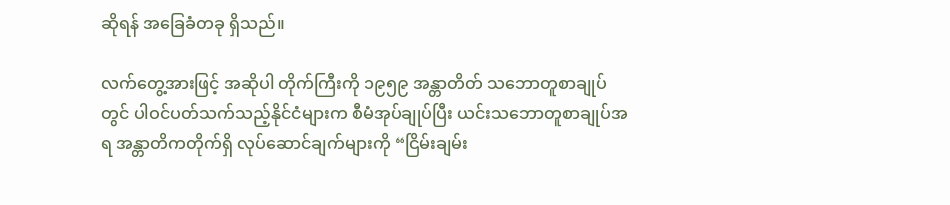ဆိုရန် အခြေခံတခု ရှိသည်။

လက်တွေ့အားဖြင့် အဆိုပါ တိုက်ကြီးကို ၁၉၅၉ အန္တာတိတ် သဘောတူစာချုပ်တွင် ပါဝင်ပတ်သက်သည့်နိုင်ငံများက စီမံအုပ်ချုပ်ပြီး ယင်းသဘောတူစာချုပ်အရ အန္တာတိကတိုက်ရှိ လုပ်ဆောင်ချက်များကို “ငြိမ်းချမ်း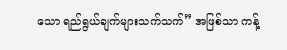သော ရည်ရွယ်ချက်များသက်သက်” အဖြစ်သာ ကန့်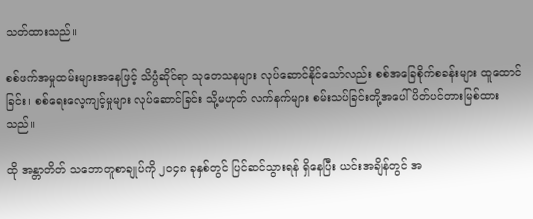သတ်ထားသည်။

စစ်ဖက်အမှုထမ်းများအနေဖြင့် သိပ္ပံဆိုင်ရာ သုတေသနများ လုပ်ဆောင်နိုင်သော်လည်း စစ်အခြေစိုက်စခန်းများ ထူထောင်ခြင်း၊ စစ်ရေးလေ့ကျင့်မှုများ လုပ်ဆောင်ခြင်း သို့မဟုတ် လက်နက်များ စမ်းသပ်ခြင်းတို့အပေါ် ပိတ်ပင်တားမြစ်ထားသည်။

ထို အန္တာတိတ် သဘောတူစာချုပ်ကို ၂၀၄၈ ခုနှစ်တွင် ပြင်ဆင်သွားရန် ရှိနေပြီး ယင်းအချိန်တွင် အ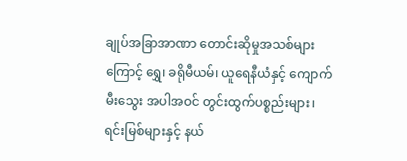ချုပ်အခြာအာဏာ တောင်းဆိုမှုအသစ်များကြောင့် ရွှေ၊ ခရိုမီယမ်၊ ယူရေနီယံနှင့် ကျောက်မီးသွေး အပါအဝင် တွင်းထွက်ပစ္စည်းများ၊ ရင်းမြစ်များနှင့် နယ်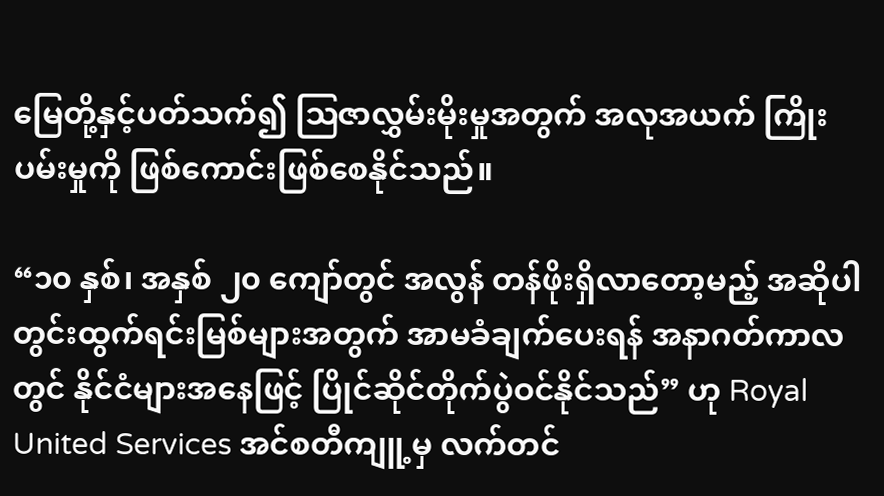မြေတို့နှင့်ပတ်သက်၍ ဩဇာလွှမ်းမိုးမှုအတွက် အလုအယက် ကြိုးပမ်းမှုကို ဖြစ်ကောင်းဖြစ်စေနိုင်သည်။

“၁၀ နှစ်၊ အနှစ် ၂၀ ကျော်တွင် အလွန် တန်ဖိုးရှိလာတော့မည့် အဆိုပါ တွင်းထွက်ရင်းမြစ်များအတွက် အာမခံချက်ပေးရန် အနာဂတ်ကာလတွင် နိုင်ငံများအနေဖြင့် ပြိုင်ဆိုင်တိုက်ပွဲဝင်နိုင်သည်” ဟု Royal United Services အင်စတီကျူ့မှ လက်တင်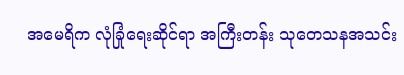အမေရိက လုံခြုံရေးဆိုင်ရာ အကြီးတန်း သုတေသနအသင်း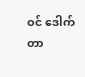ဝင် ဒေါက်တာ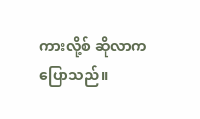ကားလို့စ် ဆိုလာက ပြောသည်။